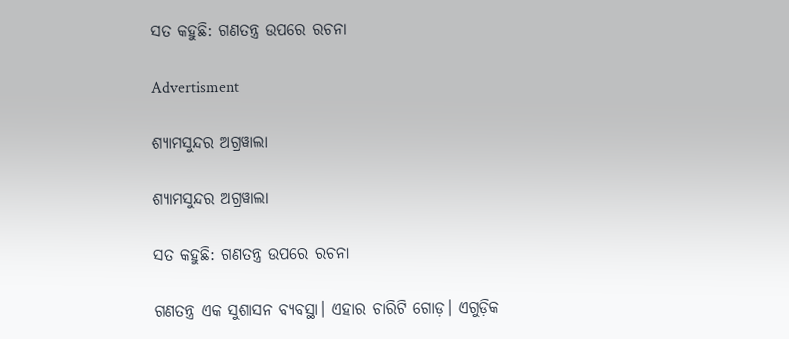ସତ କହୁଛି: ଗଣତନ୍ତ୍ର ଉପରେ ରଚନା

Advertisment

ଶ୍ୟାମସୁନ୍ଦର ଅଗ୍ରୱାଲା

ଶ୍ୟାମସୁନ୍ଦର ଅଗ୍ରୱାଲା

ସତ କହୁଛି: ଗଣତନ୍ତ୍ର ଉପରେ ରଚନା

ଗଣତନ୍ତ୍ର ଏକ ସୁଶାସନ ବ୍ୟବସ୍ଥା। ଏହାର ଚାରିଟି ଗୋଡ଼। ଏଗୁଡ଼ିକ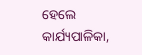ହେଲେ କାର୍ଯ୍ୟପାଳିକା,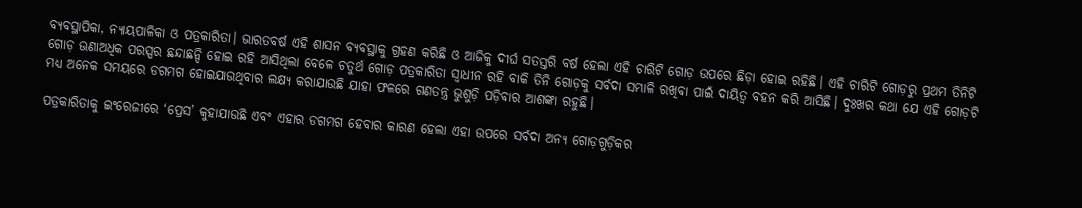ବ୍ୟବସ୍ଥାପିକା, ନ୍ୟାୟପାଳିକା ଓ ପତ୍ରକାରିତା। ଭାରତବର୍ଷ ଏହି ଶାସନ ବ୍ୟବସ୍ଥାକୁ ଗ୍ରହଣ କରିଛି ଓ ଆଜିକୁ ଦୀର୍ଘ ସତସ୍ତରି ବର୍ଷ ହେଲା ଏହି ଚାରିଟି ଗୋଡ଼ ଉପରେ ଛିଡ଼ା ହୋଇ ରହିଛି। ଏହି ଚାରିଟି ଗୋଡ଼ରୁ ପ୍ରଥମ ତିନିଟି ଗୋଡ଼ ଊଣାଅଧିକ ପରସ୍ପର ଛନ୍ଦାଛନ୍ଦି ହୋଇ ରହି ଆସିଥିଲା ବେଳେ ଚତୁର୍ଥ ଗୋଡ଼ ପତ୍ରକାରିତା ସ୍ୱାଧୀନ ରହି ବାକି ତିନି ଗୋଡ଼କୁ ସର୍ବଦା ସମ୍ଭାଳି ରଖିବା ପାଇଁ ଦାୟିତ୍ୱ ବହନ କରି ଆସିଛି। ଦୁଃଖର କଥା ଯେ ଏହି ଗୋଡ଼ଟି ମଧ୍ୟ ଅନେକ ସମୟରେ ଡଗମଗ ହୋଇଯାଉଥିବାର ଲକ୍ଷ୍ୟ କରାଯାଉଛି ଯାହା ଫଳରେ ଗଣତନ୍ତ୍ର ଭୁଶୁଡ଼ି ପଡ଼ିବାର ଆଶଙ୍କା ରହୁଛି।

ପତ୍ରକାରିତାକୁ ଇଂରେଜୀରେ ‘ପ୍ରେସ’ କୁହାଯାଉଛି ଏବଂ ଏହାର ଡଗମଗ ହେବାର କାରଣ ହେଲା ଏହା ଉପରେ ସର୍ବଦା ଅନ୍ୟ ଗୋଡ଼ଗୁଡ଼ିକର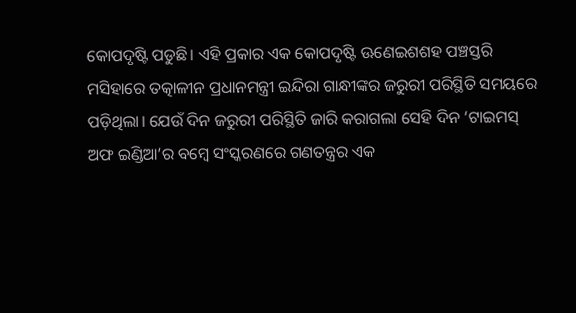କୋପଦୃଷ୍ଟି ପଡୁଛି। ଏହି ପ୍ରକାର ଏକ କୋପଦୃଷ୍ଟି ଊଣେଇଶଶହ ପଞ୍ଚସ୍ତରି ମସିହାରେ ତତ୍କାଳୀନ ପ୍ରଧାନମନ୍ତ୍ରୀ ଇନ୍ଦିରା ଗାନ୍ଧୀଙ୍କର ଜରୁରୀ ପରିସ୍ଥିତି ସମୟରେ ପଡ଼ିଥିଲା। ଯେଉଁ ଦିନ ଜରୁରୀ ପରିସ୍ଥିତି ଜାରି କରାଗଲା ସେହି ଦିନ ‘ଟାଇମସ୍ ଅଫ ଇଣ୍ଡିଆ’ର ବମ୍ବେ ସଂସ୍କରଣରେ ଗଣତନ୍ତ୍ରର ଏକ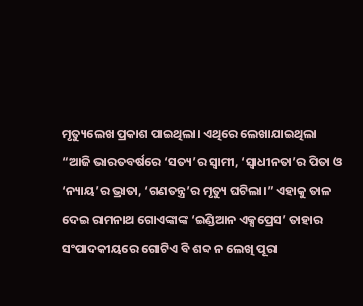ମୃତ୍ୟୁଲେଖ ପ୍ରକାଶ ପାଇଥିଲା। ଏଥିରେ ଲେଖାଯାଇଥିଲା “ଆଜି ଭାରତବର୍ଷରେ ‘ସତ୍ୟ’ର ସ୍ୱାମୀ, ‘ସ୍ୱାଧୀନତା’ର ପିତା ଓ ‘ନ୍ୟାୟ’ର ଭ୍ରାତା, ‘ଗଣତନ୍ତ୍ର’ର ମୃତ୍ୟୁ ଘଟିଲା।” ଏହାକୁ ତାଳ ଦେଇ ରାମନାଥ ଗୋଏଙ୍କାଙ୍କ ‘ଇଣ୍ଡିଆନ ଏକ୍ସପ୍ରେସ’ ତାହାର ସଂପାଦକୀୟରେ ଗୋଟିଏ ବି ଶବ୍ଦ ନ ଲେଖି ପୂରା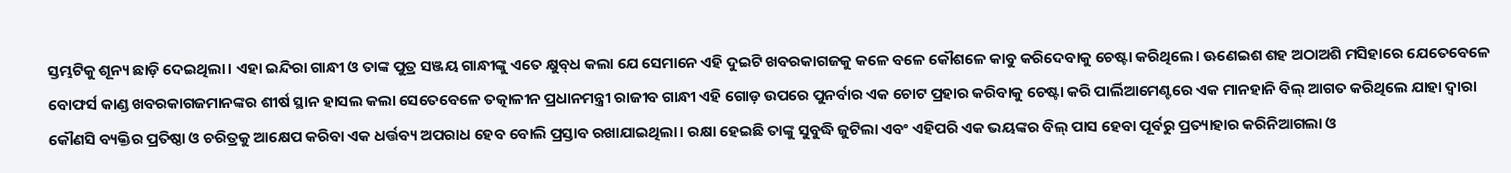ସ୍ତମ୍ଭଟିକୁ ଶୂନ୍ୟ ଛାଡ଼ି ଦେଇଥିଲା। ଏହା ଇନ୍ଦିରା ଗାନ୍ଧୀ ଓ ତାଙ୍କ ପୁତ୍ର ସଞ୍ଜୟ ଗାନ୍ଧୀଙ୍କୁ ଏତେ କ୍ଷୁବ୍‌ଧ କଲା ଯେ ସେମାନେ ଏହି ଦୁଇଟି ଖବରକାଗଜକୁ କଳେ ବଳେ କୌଶଳେ କାବୁ କରିଦେବାକୁ ଚେଷ୍ଟା କରିଥିଲେ। ଊଣେଇଶ ଶହ ଅଠାଅଶି ମସିହାରେ ଯେତେବେଳେ ବୋଫର୍ସ କାଣ୍ଡ ଖବରକାଗଜମାନଙ୍କର ଶୀର୍ଷ ସ୍ଥାନ ହାସଲ କଲା ସେତେବେଳେ ତତ୍କାଳୀନ ପ୍ରଧାନମନ୍ତ୍ରୀ ରାଜୀବ ଗାନ୍ଧୀ ଏହି ଗୋଡ଼ ଉପରେ ପୁନର୍ବାର ଏକ ଚୋଟ ପ୍ରହାର କରିବାକୁ ଚେଷ୍ଟା କରି ପାର୍ଲିଆମେଣ୍ଟରେ ଏକ ମାନହାନି ବିଲ୍‌ ଆଗତ କରିଥିଲେ ଯାହା ଦ୍ୱାରା କୌଣସି ବ୍ୟକ୍ତିର ପ୍ରତିଷ୍ଠା ଓ ଚରିତ୍ରକୁ ଆକ୍ଷେପ କରିବା ଏକ ଧର୍ତ୍ତବ୍ୟ ଅପରାଧ ହେବ ବୋଲି ପ୍ରସ୍ତାବ ରଖାଯାଇଥିଲା। ରକ୍ଷା ହେଇଛି ତାଙ୍କୁ ସୁବୁଦ୍ଧି ଜୁଟିଲା ଏବଂ ଏହିପରି ଏକ ଭୟଙ୍କର ବିଲ୍ ପାସ ହେବା ପୂର୍ବରୁ ପ୍ରତ୍ୟାହାର କରିନିଆଗଲା ଓ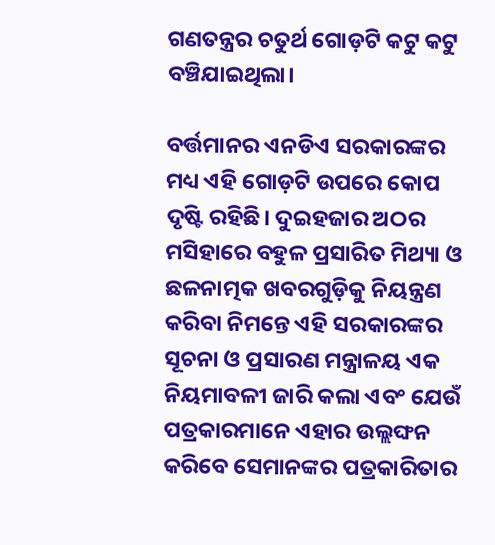ଗଣତନ୍ତ୍ରର ଚତୁର୍ଥ ଗୋଡ଼ଟି କଟୁ କଟୁ ବଞ୍ଚିଯାଇଥିଲା।

ବର୍ତ୍ତମାନର ଏନଡିଏ ସରକାରଙ୍କର ମଧ୍ୟ ଏହି ଗୋଡ଼ଟି ଉପରେ କୋପ ଦୃଷ୍ଟି ରହିଛି। ଦୁଇହଜାର ଅଠର ମସିହାରେ ବହୁଳ ପ୍ରସାରିତ ମିଥ୍ୟା ଓ ଛଳନାତ୍ମକ ଖବରଗୁଡ଼ିକୁ ନିୟନ୍ତ୍ରଣ କରିବା ନିମନ୍ତେ ଏହି ସରକାରଙ୍କର ସୂଚନା ଓ ପ୍ରସାରଣ ମନ୍ତ୍ରାଳୟ ଏକ ନିୟମାବଳୀ ଜାରି କଲା ଏବଂ ଯେଉଁ ପତ୍ରକାରମାନେ ଏହାର ଉଲ୍ଲଙ୍ଘନ କରିବେ ସେମାନଙ୍କର ପତ୍ରକାରିତାର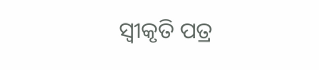ସ୍ୱୀକୃତି ପତ୍ର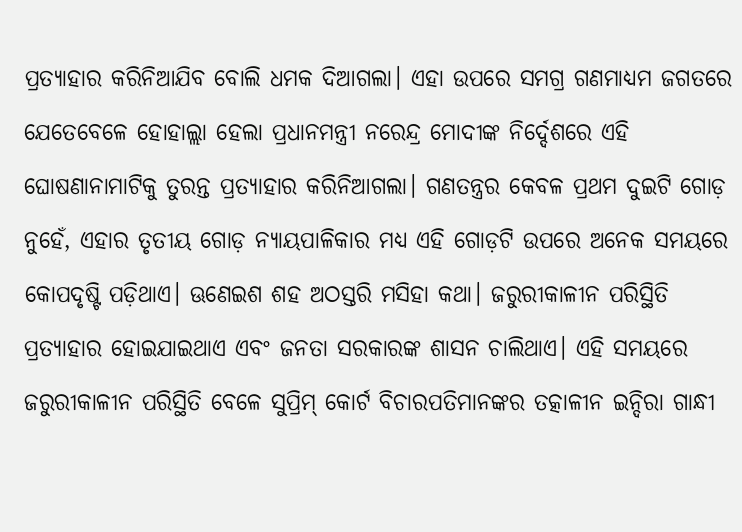ପ୍ରତ୍ୟାହାର କରିନିଆଯିବ ବୋଲି ଧମକ ଦିଆଗଲା। ଏହା ଉପରେ ସମଗ୍ର ଗଣମାଧ୍ୟମ ଜଗତରେ ଯେତେବେଳେ ହୋହାଲ୍ଲା ହେଲା ପ୍ରଧାନମନ୍ତ୍ରୀ ନରେନ୍ଦ୍ର ମୋଦୀଙ୍କ ନିର୍ଦ୍ଦେଶରେ ଏହି ଘୋଷଣାନାମାଟିକୁ ତୁରନ୍ତ ପ୍ରତ୍ୟାହାର କରିନିଆଗଲା। ଗଣତନ୍ତ୍ରର କେବଳ ପ୍ରଥମ ଦୁଇଟି ଗୋଡ଼ ନୁହେଁ, ଏହାର ତୃତୀୟ ଗୋଡ଼ ନ୍ୟାୟପାଳିକାର ମଧ୍ୟ ଏହି ଗୋଡ଼ଟି ଉପରେ ଅନେକ ସମୟରେ କୋପଦୃଷ୍ଟି ପଡ଼ିଥାଏ। ଊଣେଇଶ ଶହ ଅଠସ୍ତରି ମସିହା କଥା। ଜରୁରୀକାଳୀନ ପରିସ୍ଥିତି ପ୍ରତ୍ୟାହାର ହୋଇଯାଇଥାଏ ଏବଂ ଜନତା ସରକାରଙ୍କ ଶାସନ ଚାଲିଥାଏ। ଏହି ସମୟରେ ଜରୁରୀକାଳୀନ ପରିସ୍ଥିତି ବେଳେ ସୁପ୍ରିମ୍‌ କୋର୍ଟ ବିଚାରପତିମାନଙ୍କର ତତ୍କାଳୀନ ଇନ୍ଦିରା ଗାନ୍ଧୀ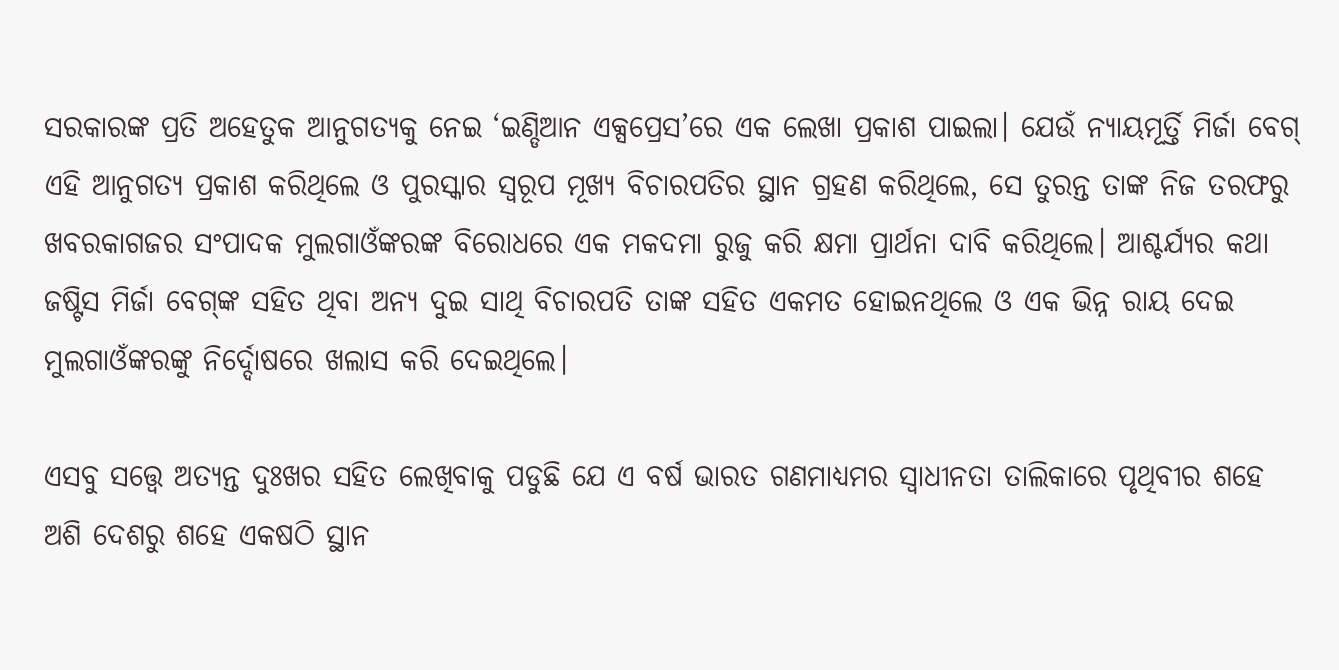ସରକାରଙ୍କ ପ୍ରତି ଅହେତୁକ ଆନୁଗତ୍ୟକୁ ନେଇ ‘ଇଣ୍ଡିଆନ ଏକ୍ସପ୍ରେସ’ରେ ଏକ ଲେଖା ପ୍ରକାଶ ପାଇଲା। ଯେଉଁ ନ୍ୟାୟମୂର୍ତ୍ତି ମିର୍ଜା ବେଗ୍ ଏହି ଆନୁଗତ୍ୟ ପ୍ରକାଶ କରିଥିଲେ ଓ ପୁରସ୍କାର ସ୍ୱରୂପ ମୂଖ୍ୟ ବିଚାରପତିର ସ୍ଥାନ ଗ୍ରହଣ କରିଥିଲେ, ସେ ତୁରନ୍ତ ତାଙ୍କ ନିଜ ତରଫରୁ ଖବରକାଗଜର ସଂପାଦକ ମୁଲଗାଓଁଙ୍କରଙ୍କ ବିରୋଧରେ ଏକ ମକଦମା ରୁଜୁ କରି କ୍ଷମା ପ୍ରାର୍ଥନା ଦାବି କରିଥିଲେ। ଆଶ୍ଚର୍ଯ୍ୟର କଥା ଜଷ୍ଟିସ ମିର୍ଜା ବେଗ୍‌ଙ୍କ ସହିତ ଥିବା ଅନ୍ୟ ଦୁଇ ସାଥି ବିଚାରପତି ତାଙ୍କ ସହିତ ଏକମତ ହୋଇନଥିଲେ ଓ ଏକ ଭିନ୍ନ ରାୟ ଦେଇ ମୁଲଗାଓଁଙ୍କରଙ୍କୁ ନିର୍ଦ୍ଦୋଷରେ ଖଲାସ କରି ଦେଇଥିଲେ।

ଏସବୁ ସତ୍ତ୍ବେ ଅତ୍ୟନ୍ତ ଦୁଃଖର ସହିତ ଲେଖିବାକୁ ପଡୁଛି ଯେ ଏ ବର୍ଷ ଭାରତ ଗଣମାଧ୍ୟମର ସ୍ୱାଧୀନତା ତାଲିକାରେ ପୃଥିବୀର ଶହେ ଅଶି ଦେଶରୁ ଶହେ ଏକଷଠି ସ୍ଥାନ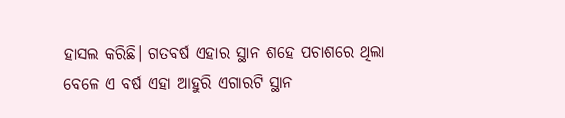ହାସଲ କରିଛି। ଗତବର୍ଷ ଏହାର ସ୍ଥାନ ଶହେ ପଚାଶରେ ଥିଲା ବେଳେ ଏ ବର୍ଷ ଏହା ଆହୁରି ଏଗାରଟି ସ୍ଥାନ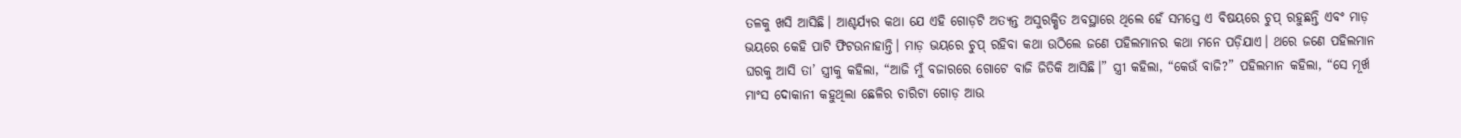ତଳକୁ ଖସି ଆସିଛି। ଆଶ୍ଚର୍ଯ୍ୟର କଥା ଯେ ଏହି ଗୋଡ଼ଟି ଅତ୍ୟନ୍ତ ଅସୁରକ୍ଷିତ ଅବସ୍ଥାରେ ଥିଲେ ହେଁ ସମସ୍ତେ ଏ ବିଷୟରେ ଚୁପ୍‌ ରହୁଛନ୍ତି ଏବଂ ମାଡ଼ ଭୟରେ କେହି ପାଟି ଫିଟଉନାହାନ୍ତି। ମାଡ଼ ଭୟରେ ଚୁପ୍‌ ରହିବା କଥା ଉଠିଲେ ଜଣେ ପହିଲମାନର କଥା ମନେ ପଡ଼ିଯାଏ। ଥରେ ଜଣେ ପହିଲମାନ ଘରକୁ ଆସି ତା’ ସ୍ତ୍ରୀକୁ କହିଲା, “ଆଜି ମୁଁ ବଜାରରେ ଗୋଟେ ବାଜି ଜିତିକି ଆସିଛି।” ସ୍ତ୍ରୀ କହିଲା, “କେଉଁ ବାଜି?” ପହିଲମାନ କହିଲା, “ସେ ମୂର୍ଖ ମାଂସ ଦୋକାନୀ କହୁଥିଲା ଛେଳିର ଚାରିଟା ଗୋଡ଼ ଆଉ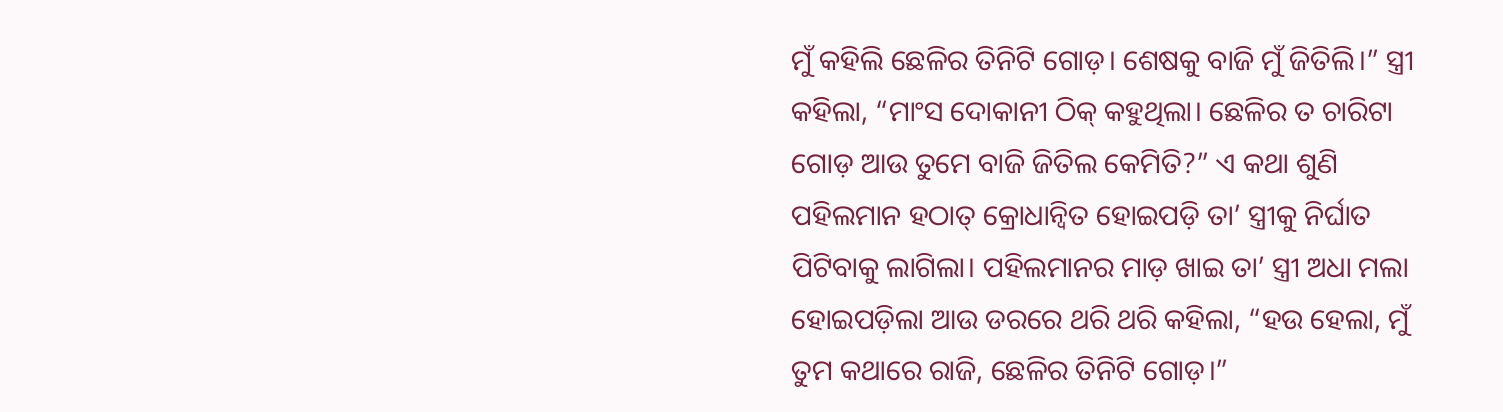ମୁଁ କହିଲି ଛେଳିର ତିନିଟି ଗୋଡ଼। ଶେଷକୁ ବାଜି ମୁଁ ଜିତିଲି।” ସ୍ତ୍ରୀ କହିଲା, “ମାଂସ ଦୋକାନୀ ଠିକ୍‌ କହୁଥିଲା। ଛେଳିର ତ ଚାରିଟା ଗୋଡ଼ ଆଉ ତୁମେ ବାଜି ଜିତିଲ କେମିତି?” ଏ କଥା ଶୁଣି ପହିଲମାନ ହଠାତ୍ କ୍ରୋଧାନ୍ୱିତ ହୋଇପଡ଼ି ତା’ ସ୍ତ୍ରୀକୁ ନିର୍ଘାତ ପିଟିବାକୁ ଲାଗିଲା। ପହିଲମାନର ମାଡ଼ ଖାଇ ତା’ ସ୍ତ୍ରୀ ଅଧା ମଲା ହୋଇପଡ଼ିଲା ଆଉ ଡରରେ ଥରି ଥରି କହିଲା, “ହଉ ହେଲା, ମୁଁ ତୁମ କଥାରେ ରାଜି, ଛେଳିର ତିନିଟି ଗୋଡ଼।”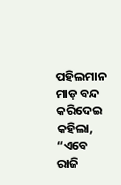ପହିଲମାନ ମାଡ଼ ବନ୍ଦ କରିଦେଇ କହିଲା, “ଏବେ ରାଜି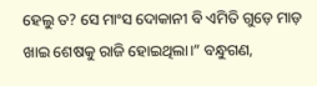ହେଲୁ ତ? ସେ ମାଂସ ଦୋକାନୀ ବି ଏମିତି ଗୁଡ଼େ ମାଡ଼ ଖାଇ ଶେଷକୁ ରାଜି ହୋଇଥିଲା।” ବନ୍ଧୁଗଣ,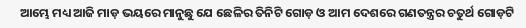ଆମ୍ଭେ ମଧ୍ୟ ଆଜି ମାଡ଼ ଭୟରେ ମାନୁଛୁ ଯେ ଛେଳିର ତିନିଟି ଗୋଡ଼ ଓ ଆମ ଦେଶରେ ଗଣତନ୍ତ୍ରର ଚତୁର୍ଥ ଗୋଡ଼ଟି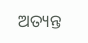ଅତ୍ୟନ୍ତ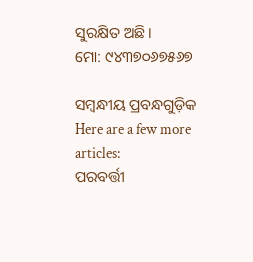ସୁରକ୍ଷିତ ଅଛି।
ମୋ: ୯୪୩୭୦୬୭୫୬୭

ସମ୍ବନ୍ଧୀୟ ପ୍ରବନ୍ଧଗୁଡ଼ିକ
Here are a few more articles:
ପରବର୍ତ୍ତୀ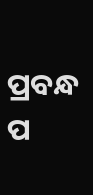ପ୍ରବନ୍ଧ ପ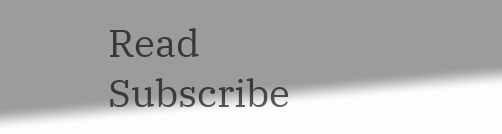Read
Subscribe